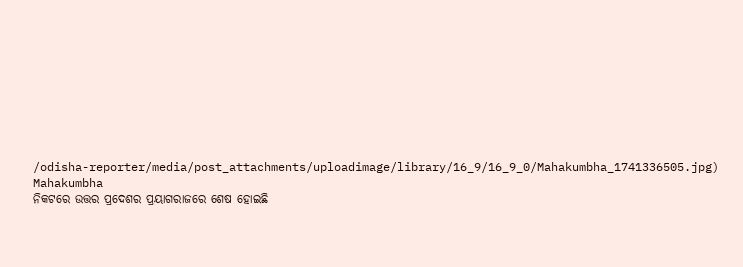/odisha-reporter/media/post_attachments/uploadimage/library/16_9/16_9_0/Mahakumbha_1741336505.jpg)
Mahakumbha
ନିକଟରେ ଉତ୍ତର ପ୍ରଦେଶର ପ୍ରୟାଗରାଜରେ ଶେଷ ହୋଇଛି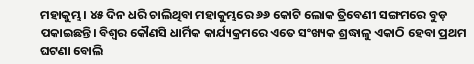ମହାକୁମ୍ଭ। ୪୫ ଦିନ ଧରି ଚାଲିଥିବା ମହାକୁମ୍ଭରେ ୬୬ କୋଟି ଲୋକ ତ୍ରିବେଣୀ ସଙ୍ଗମରେ ବୁଡ଼ ପକାଇଛନ୍ତି। ବିଶ୍ୱର କୌଣସି ଧାର୍ମିକ କାର୍ଯ୍ୟକ୍ରମରେ ଏତେ ସଂଖ୍ୟକ ଶ୍ରଦ୍ଧାଳୁ ଏକାଠି ହେବା ପ୍ରଥମ ଘଟଣା ବୋଲି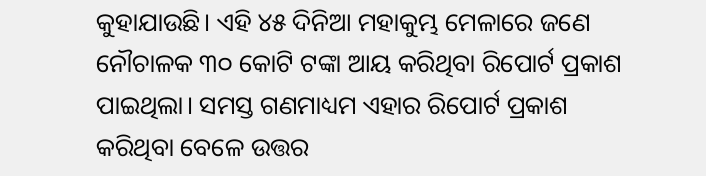କୁହାଯାଉଛି। ଏହି ୪୫ ଦିନିଆ ମହାକୁମ୍ଭ ମେଳାରେ ଜଣେ ନୌଚାଳକ ୩୦ କୋଟି ଟଙ୍କା ଆୟ କରିଥିବା ରିପୋର୍ଟ ପ୍ରକାଶ ପାଇଥିଲା। ସମସ୍ତ ଗଣମାଧ୍ୟମ ଏହାର ରିପୋର୍ଟ ପ୍ରକାଶ କରିଥିବା ବେଳେ ଉତ୍ତର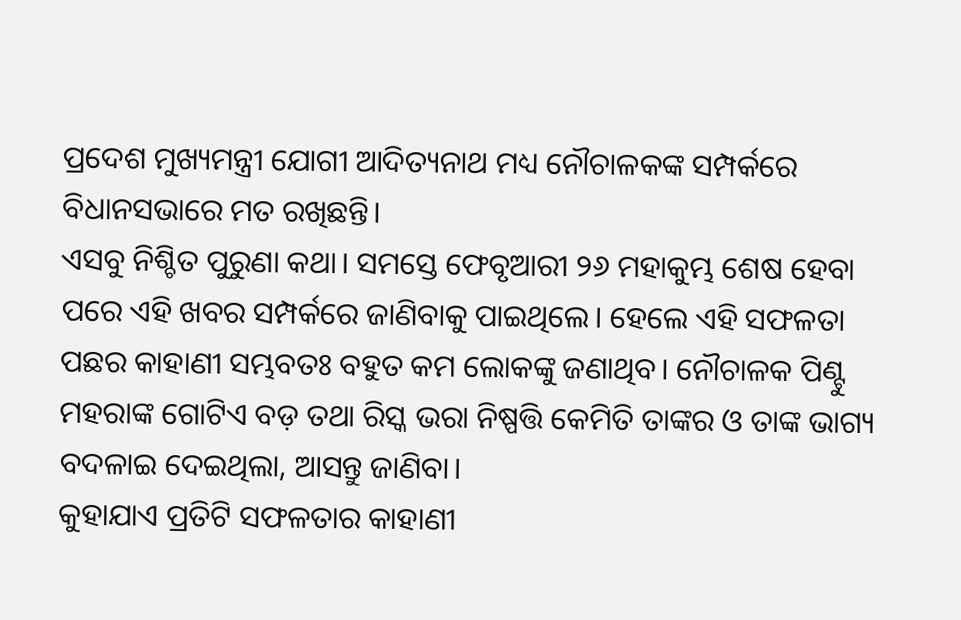ପ୍ରଦେଶ ମୁଖ୍ୟମନ୍ତ୍ରୀ ଯୋଗୀ ଆଦିତ୍ୟନାଥ ମଧ୍ୟ ନୌଚାଳକଙ୍କ ସମ୍ପର୍କରେ ବିଧାନସଭାରେ ମତ ରଖିଛନ୍ତି।
ଏସବୁ ନିଶ୍ଚିତ ପୁରୁଣା କଥା। ସମସ୍ତେ ଫେବୃଆରୀ ୨୬ ମହାକୁମ୍ଭ ଶେଷ ହେବା ପରେ ଏହି ଖବର ସମ୍ପର୍କରେ ଜାଣିବାକୁ ପାଇଥିଲେ। ହେଲେ ଏହି ସଫଳତା ପଛର କାହାଣୀ ସମ୍ଭବତଃ ବହୁତ କମ ଲୋକଙ୍କୁ ଜଣାଥିବ। ନୌଚାଳକ ପିଣ୍ଟୁ ମହରାଙ୍କ ଗୋଟିଏ ବଡ଼ ତଥା ରିସ୍କ ଭରା ନିଷ୍ପତ୍ତି କେମିତି ତାଙ୍କର ଓ ତାଙ୍କ ଭାଗ୍ୟ ବଦଳାଇ ଦେଇଥିଲା, ଆସନ୍ତୁ ଜାଣିବା।
କୁହାଯାଏ ପ୍ରତିଟି ସଫଳତାର କାହାଣୀ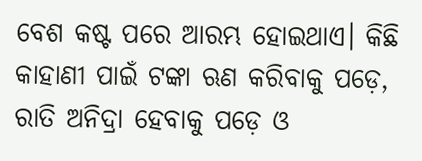ବେଶ କଷ୍ଟ ପରେ ଆରମ୍ଭ ହୋଇଥାଏ। କିଛି କାହାଣୀ ପାଇଁ ଟଙ୍କା ଋଣ କରିବାକୁ ପଡ଼େ, ରାତି ଅନିଦ୍ରା ହେବାକୁ ପଡ଼େ ଓ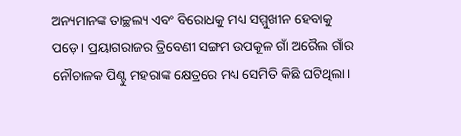ଅନ୍ୟମାନଙ୍କ ତାଚ୍ଛଲ୍ୟ ଏବଂ ବିରୋଧକୁ ମଧ୍ୟ ସମ୍ମୁଖୀନ ହେବାକୁ ପଡ଼େ। ପ୍ରୟାଗରାଜର ତ୍ରିବେଣୀ ସଙ୍ଗମ ଉପକୂଳ ଗାଁ ଅରୈଲ ଗାଁର ନୌଚାଳକ ପିଣ୍ଟୁ ମହରାଙ୍କ କ୍ଷେତ୍ରରେ ମଧ୍ୟ ସେମିତି କିଛି ଘଟିଥିଲା।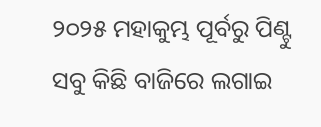୨୦୨୫ ମହାକୁମ୍ଭ ପୂର୍ବରୁ ପିଣ୍ଟୁ ସବୁ କିଛି ବାଜିରେ ଲଗାଇ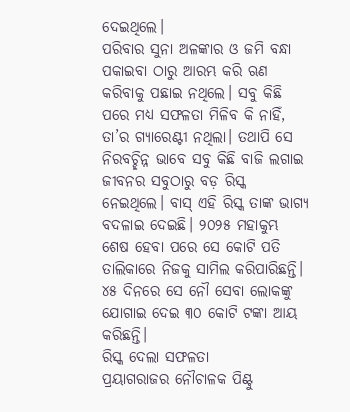ଦେଇଥିଲେ।
ପରିବାର ସୁନା ଅଳଙ୍କାର ଓ ଜମି ବନ୍ଧା ପକାଇବା ଠାରୁ ଆରମ୍ଭ କରି ଋଣ କରିବାକୁ ପଛାଇ ନଥିଲେ। ସବୁ କିଛି ପରେ ମଧ୍ୟ ସଫଳତା ମିଳିବ କି ନାହିଁ, ତା’ର ଗ୍ୟାରେଣ୍ଟୀ ନଥିଲା। ତଥାପି ସେ ନିରବଚ୍ଛିନ୍ନ ଭାବେ ସବୁ କିଛି ବାଜି ଲଗାଇ ଜୀବନର ସବୁଠାରୁ ବଡ଼ ରିସ୍କ ନେଇଥିଲେ। ବାସ୍ ଏହି ରିସ୍କ ତାଙ୍କ ଭାଗ୍ୟ ବଦଳାଇ ଦେଇଛି। ୨୦୨୫ ମହାକୁମ୍ଭ ଶେଷ ହେବା ପରେ ସେ କୋଟି ପତି ତାଲିକାରେ ନିଜକୁ ସାମିଲ କରିପାରିଛନ୍ତି। ୪୫ ଦିନରେ ସେ ନୌ ସେବା ଲୋକଙ୍କୁ ଯୋଗାଇ ଦେଇ ୩୦ କୋଟି ଟଙ୍କା ଆୟ କରିଛନ୍ତି।
ରିସ୍କ ଦେଲା ସଫଳତା
ପ୍ରୟାଗରାଜର ନୌଚାଳକ ପିଣ୍ଟୁ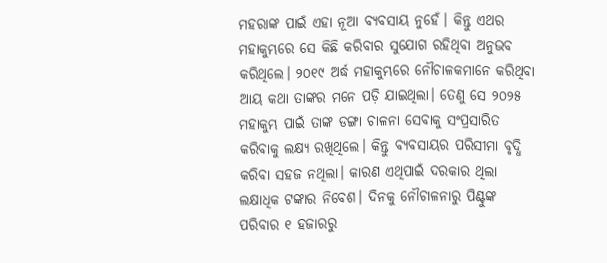ମହରାଙ୍କ ପାଇଁ ଏହା ନୂଆ ବ୍ୟବସାୟ ନୁହେଁ। କିନ୍ତୁ ଏଥର ମହାକୁମ୍ଭରେ ସେ କିଛି କରିବାର ସୁଯୋଗ ରହିଥିବା ଅନୁଭବ କରିଥିଲେ। ୨୦୧୯ ଅର୍ଦ୍ଧ ମହାକୁମ୍ଭରେ ନୌଚାଳକମାନେ କରିଥିବା ଆୟ କଥା ତାଙ୍କର ମନେ ପଡ଼ି ଯାଇଥିଲା। ତେଣୁ ସେ ୨୦୨୫ ମହାକୁମ୍ଭ ପାଇଁ ତାଙ୍କ ଡଙ୍ଗା ଚାଳନା ସେବାକୁ ସଂପ୍ରସାରିତ କରିବାକୁ ଲକ୍ଷ୍ୟ ରଖିଥିଲେ। କିନ୍ତୁ ବ୍ୟବସାୟର ପରିସୀମା ବୃଦ୍ଧି କରିବା ସହଜ ନଥିଲା। କାରଣ ଏଥିପାଇଁ ଦରକାର ଥିଲା ଲକ୍ଷାଧିକ ଟଙ୍କାର ନିବେଶ। ଦିନକୁ ନୌଚାଳନାରୁ ପିଣ୍ଟୁଙ୍କ ପରିବାର ୧ ହଜାରରୁ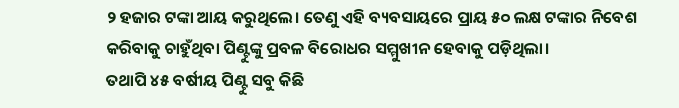୨ ହଜାର ଟଙ୍କା ଆୟ କରୁଥିଲେ। ତେଣୁ ଏହି ବ୍ୟବସାୟରେ ପ୍ରାୟ ୫୦ ଲକ୍ଷ ଟଙ୍କାର ନିବେଶ କରିବାକୁ ଚାହୁଁଥିବା ପିଣ୍ଟୁଙ୍କୁ ପ୍ରବଳ ବିରୋଧର ସମ୍ମୁଖୀନ ହେବାକୁ ପଡ଼ିଥିଲା।
ତଥାପି ୪୫ ବର୍ଷୀୟ ପିଣ୍ଟୁ ସବୁ କିଛି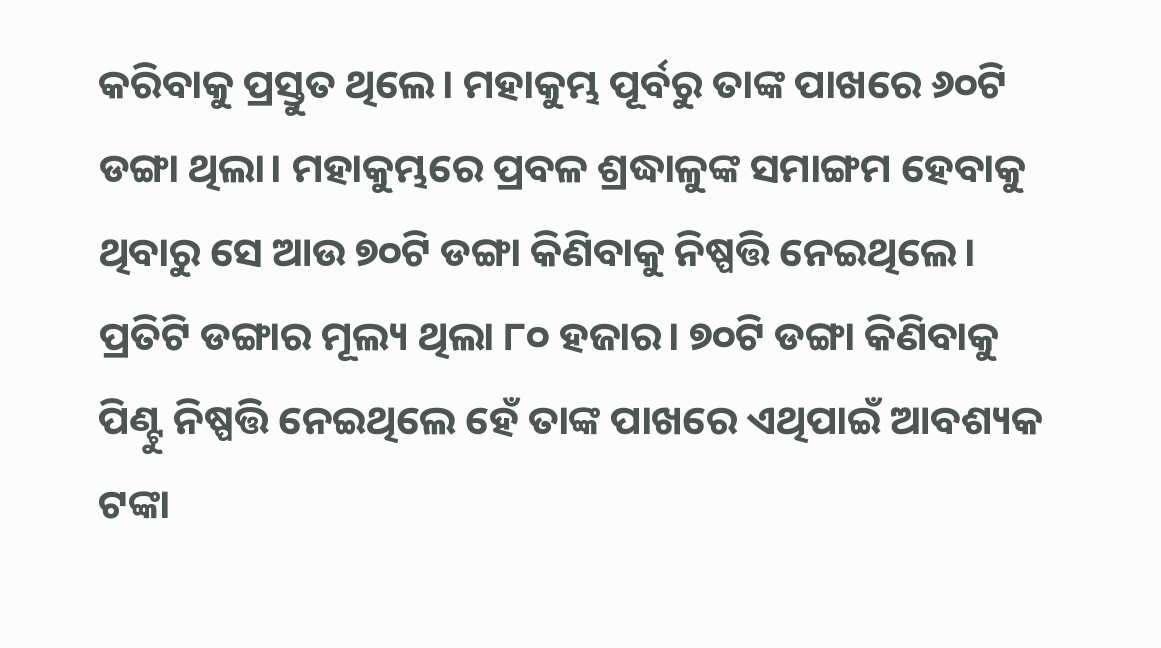କରିବାକୁ ପ୍ରସ୍ତୁତ ଥିଲେ। ମହାକୁମ୍ଭ ପୂର୍ବରୁ ତାଙ୍କ ପାଖରେ ୬୦ଟି ଡଙ୍ଗା ଥିଲା। ମହାକୁମ୍ଭରେ ପ୍ରବଳ ଶ୍ରଦ୍ଧାଳୁଙ୍କ ସମାଙ୍ଗମ ହେବାକୁ ଥିବାରୁ ସେ ଆଉ ୭୦ଟି ଡଙ୍ଗା କିଣିବାକୁ ନିଷ୍ପତ୍ତି ନେଇଥିଲେ। ପ୍ରତିଟି ଡଙ୍ଗାର ମୂଲ୍ୟ ଥିଲା ୮୦ ହଜାର। ୭୦ଟି ଡଙ୍ଗା କିଣିବାକୁ ପିଣ୍ଟୁ ନିଷ୍ପତ୍ତି ନେଇଥିଲେ ହେଁ ତାଙ୍କ ପାଖରେ ଏଥିପାଇଁ ଆବଶ୍ୟକ ଟଙ୍କା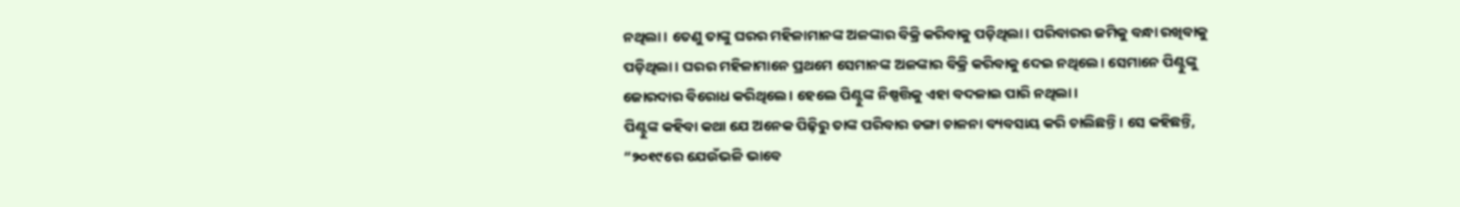ନଥିଲା। ତେଣୁ ତାଙ୍କୁ ଘରର ମହିଳାମାନଙ୍କ ଅଳଙ୍କାର ବିକ୍ରି କରିବାକୁ ପଡ଼ିଥିଲା। ପରିବାରର ଜମିକୁ ବନ୍ଧା ରଖିବାକୁ ପଡ଼ିଥିଲା। ଘରର ମହିଳାମାନେ ପ୍ରଥମେ ସେମାନଙ୍କ ଅଳଙ୍କାର ବିକ୍ରି କରିବାକୁ ଦେଇ ନଥିଲେ। ସେମାନେ ପିଣ୍ଟୁଙ୍କୁ ଜୋରଦାର ବିରୋଧ କରିଥିଲେ। ହେଲେ ପିଣ୍ଟୁଙ୍କ ନିଷ୍ପତ୍ତିକୁ ଏହା ବଦଳାଇ ପାରି ନଥିଲା।
ପିଣ୍ଟୁଙ୍କ କହିବା କଥା ଯେ ଅନେକ ପିଢ଼ିରୁ ତାଙ୍କ ପରିବାର ଡଙ୍ଗା ଚାଳନା ବ୍ୟବସାୟ କରି ଚାଲିଛନ୍ତି। ସେ କହିଛନ୍ତି, “୨୦୧୯ରେ ଯେଉଁଭଳି ଭାବେ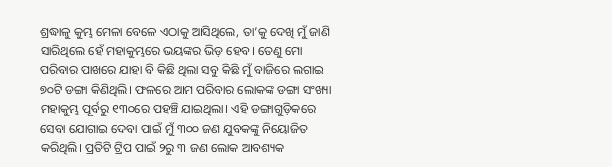ଶ୍ରଦ୍ଧାଳୁ କୁମ୍ଭ ମେଳା ବେଳେ ଏଠାକୁ ଆସିଥିଲେ, ତା’କୁ ଦେଖି ମୁଁ ଜାଣି ସାରିଥିଲେ ହେଁ ମହାକୁମ୍ଭରେ ଭୟଙ୍କର ଭିଡ଼ ହେବ। ତେଣୁ ମୋ ପରିବାର ପାଖରେ ଯାହା ବି କିଛି ଥିଲା ସବୁ କିଛି ମୁଁ ବାଜିରେ ଲଗାଇ ୭୦ଟି ଡଙ୍ଗା କିଣିଥିଲି। ଫଳରେ ଆମ ପରିବାର ଲୋକଙ୍କ ଡଙ୍ଗା ସଂଖ୍ୟା ମହାକୁମ୍ଭ ପୂର୍ବରୁ ୧୩୦ରେ ପହଞ୍ଚି ଯାଇଥିଲା। ଏହି ଡଙ୍ଗାଗୁଡ଼ିକରେ ସେବା ଯୋଗାଇ ଦେବା ପାଇଁ ମୁଁ ୩୦୦ ଜଣ ଯୁବକଙ୍କୁ ନିୟୋଜିତ କରିଥିଲି। ପ୍ରତିଟି ଟ୍ରିପ ପାଇଁ ୨ରୁ ୩ ଜଣ ଲୋକ ଆବଶ୍ୟକ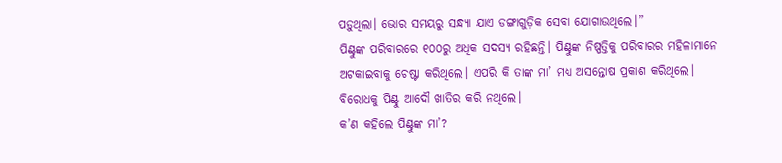ପଡ଼ୁଥିଲା। ଭୋର ସମୟରୁ ସନ୍ଧ୍ୟା ଯାଏ ଡଙ୍ଗାଗୁଡ଼ିକ ସେବା ଯୋଗାଉଥିଲେ।”
ପିଣ୍ଟୁଙ୍କ ପରିବାରରେ ୧୦୦ରୁ ଅଧିକ ସଦସ୍ୟ ରହିଛନ୍ତି। ପିଣ୍ଟୁଙ୍କ ନିଷ୍ପତ୍ତିକୁ ପରିବାରର ମହିଳାମାନେ ଅଟକାଇବାକୁ ଚେଷ୍ଟା କରିଥିଲେ। ଏପରି କି ତାଙ୍କ ମା’ ମଧ୍ୟ ଅସନ୍ତୋଷ ପ୍ରକାଶ କରିଥିଲେ। ବିରୋଧକୁ ପିଣ୍ଟୁ ଆଦୌ ଖାତିର କରି ନଥିଲେ।
କ’ଣ କହିଲେ ପିଣ୍ଟୁଙ୍କ ମା’?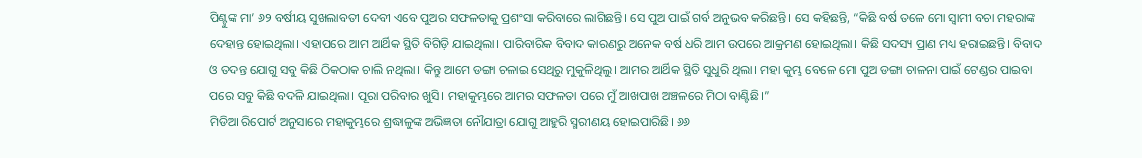ପିଣ୍ଟୁଙ୍କ ମା’ ୬୨ ବର୍ଷୀୟ ସୁଖଲାବତୀ ଦେବୀ ଏବେ ପୁଅର ସଫଳତାକୁ ପ୍ରଶଂସା କରିବାରେ ଲାଗିଛନ୍ତି। ସେ ପୁଅ ପାଇଁ ଗର୍ବ ଅନୁଭବ କରିଛନ୍ତି। ସେ କହିଛନ୍ତି, “କିଛି ବର୍ଷ ତଳେ ମୋ ସ୍ୱାମୀ ବଚା ମହରାଙ୍କ ଦେହାନ୍ତ ହୋଇଥିଲା। ଏହାପରେ ଆମ ଆର୍ଥିକ ସ୍ଥିତି ବିଗିଡ଼ି ଯାଇଥିଲା। ପାରିବାରିକ ବିବାଦ କାରଣରୁ ଅନେକ ବର୍ଷ ଧରି ଆମ ଉପରେ ଆକ୍ରମଣ ହୋଇଥିଲା। କିଛି ସଦସ୍ୟ ପ୍ରାଣ ମଧ୍ୟ ହରାଇଛନ୍ତି। ବିବାଦ ଓ ତଦନ୍ତ ଯୋଗୁ ସବୁ କିଛି ଠିକଠାକ ଚାଲି ନଥିଲା। କିନ୍ତୁ ଆମେ ଡଙ୍ଗା ଚଳାଇ ସେଥିରୁ ମୁକୁଳିଥିଲୁ। ଆମର ଆର୍ଥିକ ସ୍ଥିତି ସୁଧୁରି ଥିଲା। ମହା କୁମ୍ଭ ବେଳେ ମୋ ପୁଅ ଡଙ୍ଗା ଚାଳନା ପାଇଁ ଟେଣ୍ଡର ପାଇବା ପରେ ସବୁ କିଛି ବଦଳି ଯାଇଥିଲା। ପୂରା ପରିବାର ଖୁସି। ମହାକୁମ୍ଭରେ ଆମର ସଫଳତା ପରେ ମୁଁ ଆଖପାଖ ଅଞ୍ଚଳରେ ମିଠା ବାଣ୍ଟିଛି।”
ମିଡିଆ ରିପୋର୍ଟ ଅନୁସାରେ ମହାକୁମ୍ଭରେ ଶ୍ରଦ୍ଧାଳୁଙ୍କ ଅଭିଜ୍ଞତା ନୌଯାତ୍ରା ଯୋଗୁ ଆହୁରି ସ୍ମରୀଣୟ ହୋଇପାରିଛି। ୬୬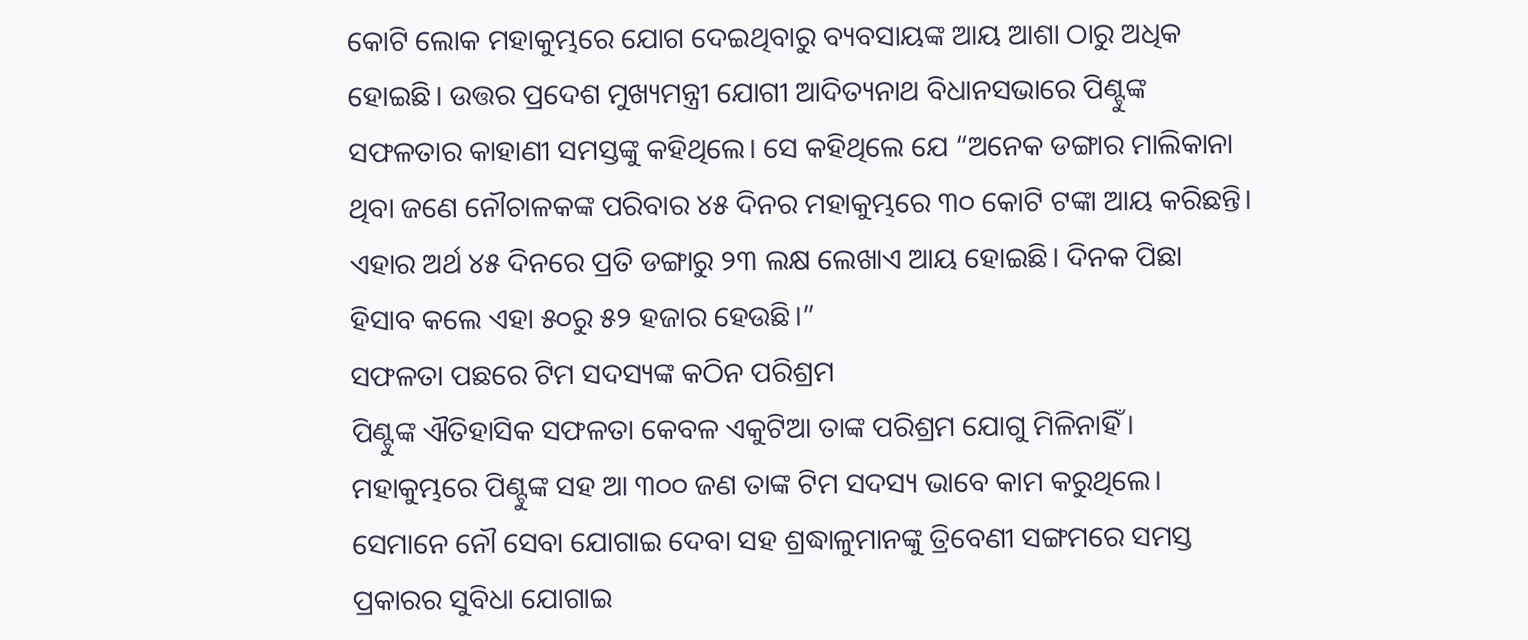କୋଟି ଲୋକ ମହାକୁମ୍ଭରେ ଯୋଗ ଦେଇଥିବାରୁ ବ୍ୟବସାୟଙ୍କ ଆୟ ଆଶା ଠାରୁ ଅଧିକ ହୋଇଛି। ଉତ୍ତର ପ୍ରଦେଶ ମୁଖ୍ୟମନ୍ତ୍ରୀ ଯୋଗୀ ଆଦିତ୍ୟନାଥ ବିଧାନସଭାରେ ପିଣ୍ଟୁଙ୍କ ସଫଳତାର କାହାଣୀ ସମସ୍ତଙ୍କୁ କହିଥିଲେ। ସେ କହିଥିଲେ ଯେ “ଅନେକ ଡଙ୍ଗାର ମାଲିକାନା ଥିବା ଜଣେ ନୌଚାଳକଙ୍କ ପରିବାର ୪୫ ଦିନର ମହାକୁମ୍ଭରେ ୩୦ କୋଟି ଟଙ୍କା ଆୟ କରିଛନ୍ତି। ଏହାର ଅର୍ଥ ୪୫ ଦିନରେ ପ୍ରତି ଡଙ୍ଗାରୁ ୨୩ ଲକ୍ଷ ଲେଖାଏ ଆୟ ହୋଇଛି। ଦିନକ ପିଛା ହିସାବ କଲେ ଏହା ୫୦ରୁ ୫୨ ହଜାର ହେଉଛି।”
ସଫଳତା ପଛରେ ଟିମ ସଦସ୍ୟଙ୍କ କଠିନ ପରିଶ୍ରମ
ପିଣ୍ଟୁଙ୍କ ଐତିହାସିକ ସଫଳତା କେବଳ ଏକୁଟିଆ ତାଙ୍କ ପରିଶ୍ରମ ଯୋଗୁ ମିଳିନାହିଁ। ମହାକୁମ୍ଭରେ ପିଣ୍ଟୁଙ୍କ ସହ ଆ ୩୦୦ ଜଣ ତାଙ୍କ ଟିମ ସଦସ୍ୟ ଭାବେ କାମ କରୁଥିଲେ। ସେମାନେ ନୌ ସେବା ଯୋଗାଇ ଦେବା ସହ ଶ୍ରଦ୍ଧାଳୁମାନଙ୍କୁ ତ୍ରିବେଣୀ ସଙ୍ଗମରେ ସମସ୍ତ ପ୍ରକାରର ସୁବିଧା ଯୋଗାଇ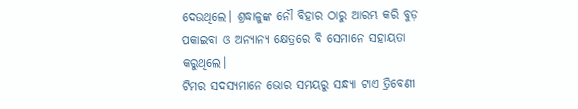ଦେଉଥିଲେ। ଶ୍ରଦ୍ଧାଳୁଙ୍କ ନୌ ବିହାର ଠାରୁ ଆରମ୍ଭ କରି ବୁଡ଼ ପକାଇବା ଓ ଅନ୍ୟାନ୍ୟ କ୍ଷେତ୍ରରେ ବି ସେମାନେ ସହାୟତା କରୁଥିଲେ।
ଟିମର ସଦସ୍ୟମାନେ ଭୋର ସମୟରୁ ସନ୍ଧ୍ୟା ଟାଏ ତ୍ରିବେଣୀ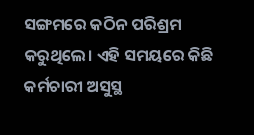ସଙ୍ଗମରେ କଠିନ ପରିଶ୍ରମ କରୁଥିଲେ। ଏହି ସମୟରେ କିଛି କର୍ମଚାରୀ ଅସୁସ୍ଥ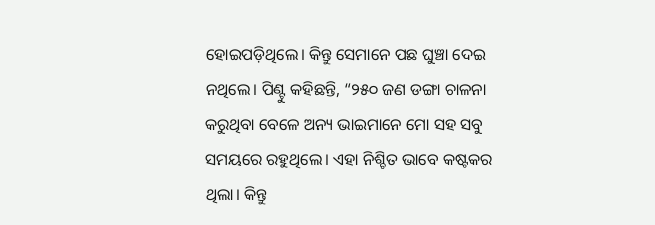ହୋଇପଡ଼ିଥିଲେ। କିନ୍ତୁ ସେମାନେ ପଛ ଘୁଞ୍ଚା ଦେଇ ନଥିଲେ। ପିଣ୍ଟୁ କହିଛନ୍ତି, “୨୫୦ ଜଣ ଡଙ୍ଗା ଚାଳନା କରୁଥିବା ବେଳେ ଅନ୍ୟ ଭାଇମାନେ ମୋ ସହ ସବୁ ସମୟରେ ରହୁଥିଲେ। ଏହା ନିଶ୍ଚିତ ଭାବେ କଷ୍ଟକର ଥିଲା। କିନ୍ତୁ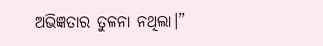ଅଭିଜ୍ଞତାର ତୁଳନା ନଥିଲା।”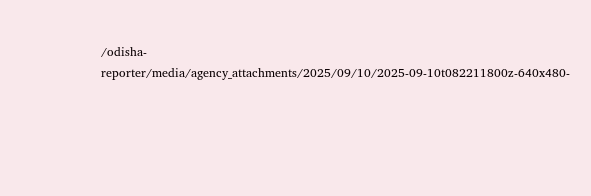/odisha-reporter/media/agency_attachments/2025/09/10/2025-09-10t082211800z-640x480-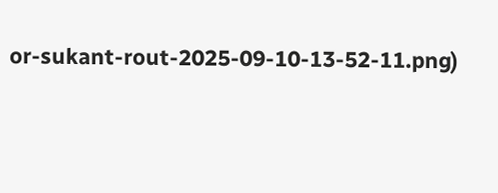or-sukant-rout-2025-09-10-13-52-11.png)